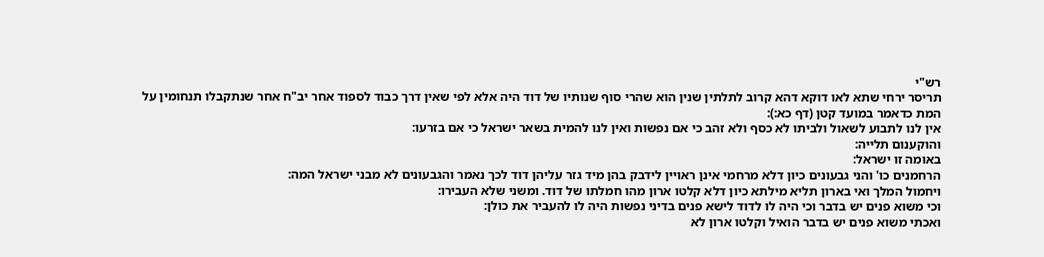רש"י
תריסר ירחי שתא לאו דוקא דהא קרוב לתלתין שנין הוא שהרי סוף שנותיו של דוד היה אלא לפי שאין דרך כבוד לספוד אחר יב"ח אחר שנתקבלו תנחומין על המת כדאמר במועד קטן (דף כא:):
אין לנו לתבוע לשאול ולביתו לא כסף ולא זהב כי אם נפשות ואין לנו להמית בשאר ישראל כי אם בזרעו:
והוקענום תלייה:
באומה זו ישראל:
הרחמנים כו' והני גבעונים כיון דלא מרחמי אינן ראויין לידבק בהן מיד גזר עליהן דוד לכך נאמר והגבעונים לא מבני ישראל המה:
ויחמול המלך ואי בארון תליא מילתא כיון דלא קלטו ארון מהו חמלתו של דוד. ומשני שלא העבירו:
וכי משוא פנים יש בדבר וכי היה לו לדוד לישא פנים בדיני נפשות היה לו להעביר את כולן:
ואכתי משוא פנים יש בדבר הואיל וקלטו ארון לא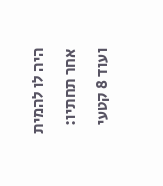היה לו להמית אחר תחתיו:
ועוד 8 קטעי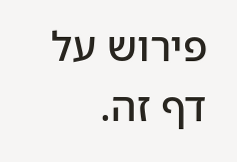פירוש על דף זה.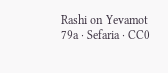Rashi on Yevamot 79a · Sefaria · CC0